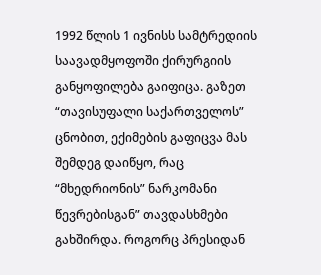1992 წლის 1 ივნისს სამტრედიის საავადმყოფოში ქირურგიის განყოფილება გაიფიცა. გაზეთ “თავისუფალი საქართველოს” ცნობით, ექიმების გაფიცვა მას შემდეგ დაიწყო, რაც “მხედრიონის” ნარკომანი წევრებისგან” თავდასხმები გახშირდა. როგორც პრესიდან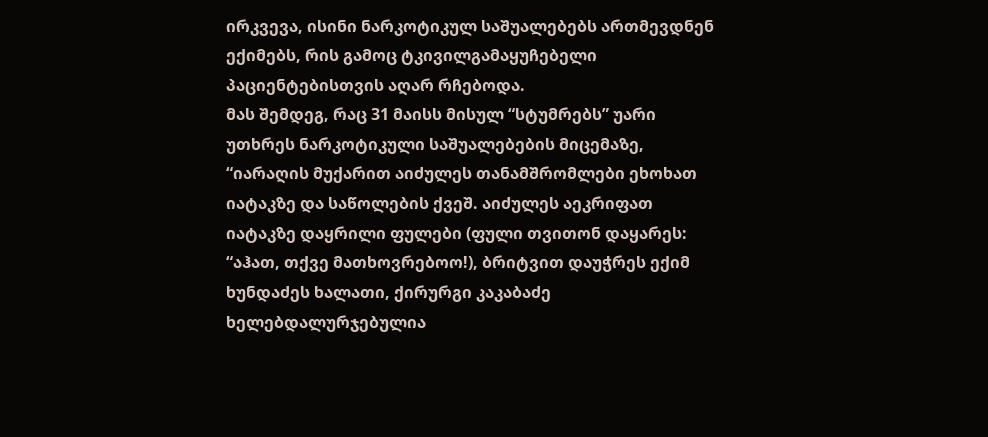ირკვევა, ისინი ნარკოტიკულ საშუალებებს ართმევდნენ ექიმებს, რის გამოც ტკივილგამაყუჩებელი პაციენტებისთვის აღარ რჩებოდა.
მას შემდეგ, რაც 31 მაისს მისულ “სტუმრებს” უარი უთხრეს ნარკოტიკული საშუალებების მიცემაზე, “იარაღის მუქარით აიძულეს თანამშრომლები ეხოხათ იატაკზე და საწოლების ქვეშ. აიძულეს აეკრიფათ იატაკზე დაყრილი ფულები (ფული თვითონ დაყარეს: “აჰათ, თქვე მათხოვრებოო!), ბრიტვით დაუჭრეს ექიმ ხუნდაძეს ხალათი, ქირურგი კაკაბაძე ხელებდალურჯებულია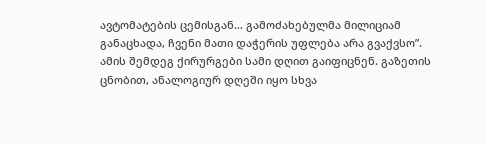ავტომატების ცემისგან… გამოძახებულმა მილიციამ განაცხადა, ჩვენი მათი დაჭერის უფლება არა გვაქვსო”.
ამის შემდეგ ქირურგები სამი დღით გაიფიცნენ. გაზეთის ცნობით, ანალოგიურ დღეში იყო სხვა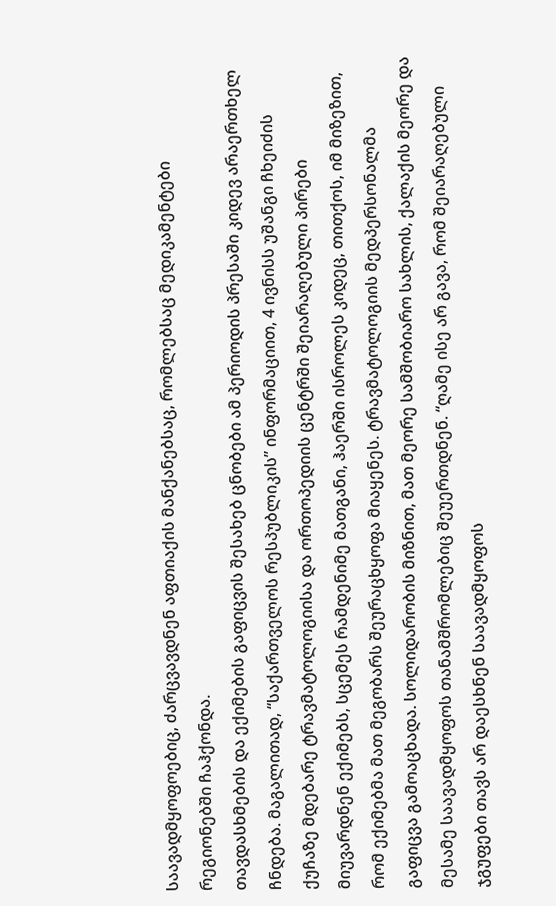საავადმყოფოებიც, ძარცვავდნენ აფთიაქის მანქანებსაც, რომლებსაც მედიკამენტები რეგიონებში ჩაჰქონდა.
თავდასხმების და ექიმების გაფიცვის შესახებ ცნობები ამ პერიოდის პრესაში კიდევ არაერთხელ ჩნდება. მაგალითად, “საქართველოს რესპუბლიკის” ინფორმაციით, 4 ივნისს უშანგი ჩხეიძის ქუჩაზე მდებარე ტრავმატოლოგიისა და ორთოპედიის ცენტრში შეიარაღებული პირები მიუვარდნენ ექიმებს, სცემეს რამდენიმე მათგანი, ჰაერში ისროლეს კიდეც, თითქოს, იმ მიზეზით, რომ ექიმებმა მათ მეგობარს შეურაცხყოფა მიაყენეს. ტრავმატოლოგიის მედპერსონალმა გაფიცვა გამოაცხადა. სოლიდარობის მიზნით, მათ მეორე სამშობიარო სახლის, ქალაქის მეორე და მესამე საავადმყოფოს თანამშრომლებიც შეუერთდნენ. “ღამე ისე არ გავა, რომ შეიარაღებული ჯგუფები თავს არ დაესხნენ საავადმყოფოს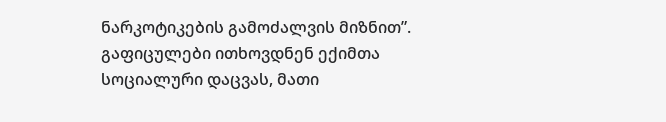ნარკოტიკების გამოძალვის მიზნით”.
გაფიცულები ითხოვდნენ ექიმთა სოციალური დაცვას, მათი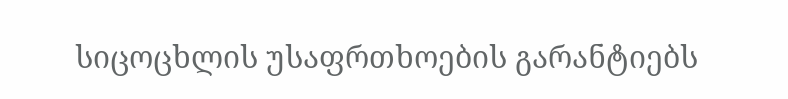სიცოცხლის უსაფრთხოების გარანტიებს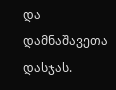და დამნაშავეთა დასჯას.